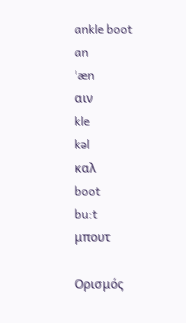ankle boot
an
ˈæn
αιν
kle
kəl
καλ
boot
bu:t
μπουτ

Ορισμός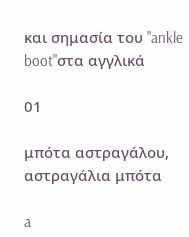και σημασία του "ankle boot"στα αγγλικά

01

μπότα αστραγάλου, αστραγάλια μπότα

a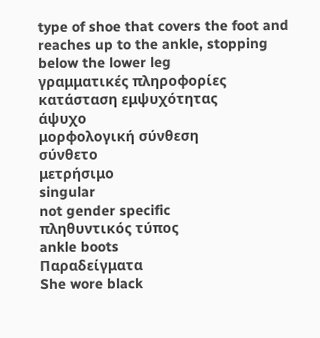type of shoe that covers the foot and reaches up to the ankle, stopping below the lower leg
γραμματικές πληροφορίες
κατάσταση εμψυχότητας
άψυχο
μορφολογική σύνθεση
σύνθετο
μετρήσιμο
singular
not gender specific
πληθυντικός τύπος
ankle boots
Παραδείγματα
She wore black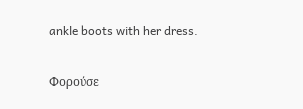ankle boots with her dress.

Φορούσε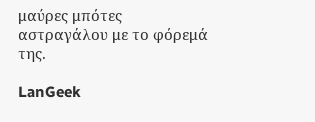μαύρες μπότες αστραγάλου με το φόρεμά της.

LanGeek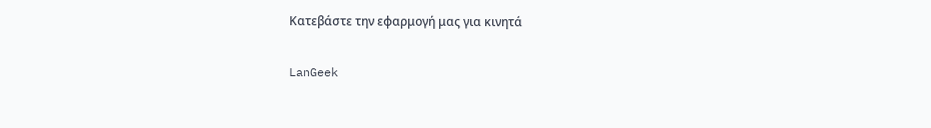Κατεβάστε την εφαρμογή μας για κινητά

LanGeek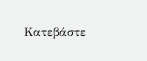Κατεβάστε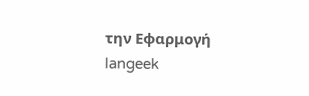την Εφαρμογή
langeek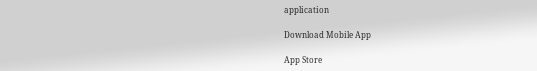application

Download Mobile App

App Store